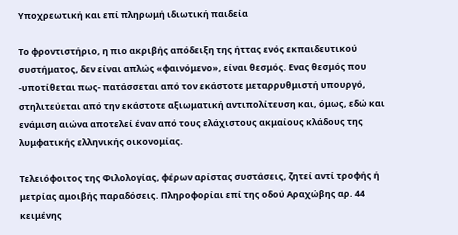Υποχρεωτική και επί πληρωμή ιδιωτική παιδεία

Το φροντιστήριο, η πιο ακριβής απόδειξη της ήττας ενός εκπαιδευτικού συστήματος, δεν είναι απλώς «φαινόμενο», είναι θεσμός. Ενας θεσμός που -υποτίθεται πως- πατάσσεται από τον εκάστοτε μεταρρυθμιστή υπουργό, στηλιτεύεται από την εκάστοτε αξιωματική αντιπολίτευση και, όμως, εδώ και ενάμιση αιώνα αποτελεί έναν από τους ελάχιστους ακμαίους κλάδους της λυμφατικής ελληνικής οικονομίας.

Τελειόφοιτος της Φιλολογίας, φέρων αρίστας συστάσεις, ζητεί αντί τροφής ή μετρίας αμοιβής παραδόσεις. Πληροφορίαι επί της οδού Αραχώβης αρ. 44 κειμένης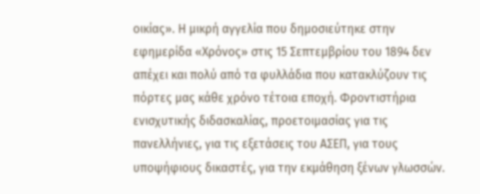οικίας». Η μικρή αγγελία που δημοσιεύτηκε στην εφημερίδα «Χρόνος» στις 15 Σεπτεμβρίου του 1894 δεν απέχει και πολύ από τα φυλλάδια που κατακλύζουν τις πόρτες μας κάθε χρόνο τέτοια εποχή. Φροντιστήρια ενισχυτικής διδασκαλίας, προετοιμασίας για τις πανελλήνιες, για τις εξετάσεις του ΑΣΕΠ, για τους υποψήφιους δικαστές, για την εκμάθηση ξένων γλωσσών.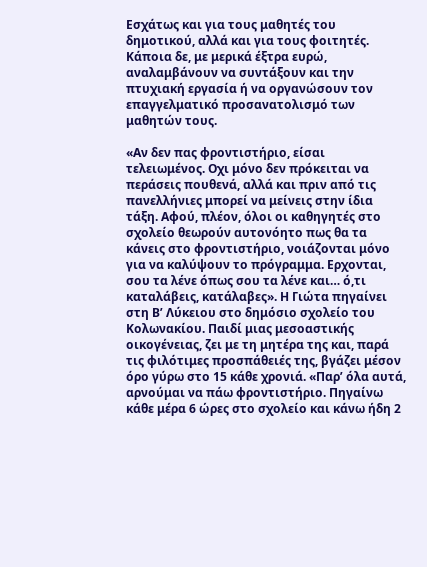Εσχάτως και για τους μαθητές του δημοτικού, αλλά και για τους φοιτητές. Κάποια δε, με μερικά έξτρα ευρώ, αναλαμβάνουν να συντάξουν και την πτυχιακή εργασία ή να οργανώσουν τον επαγγελματικό προσανατολισμό των μαθητών τους.

«Αν δεν πας φροντιστήριο, είσαι τελειωμένος. Οχι μόνο δεν πρόκειται να περάσεις πουθενά, αλλά και πριν από τις πανελλήνιες μπορεί να μείνεις στην ίδια τάξη. Αφού, πλέον, όλοι οι καθηγητές στο σχολείο θεωρούν αυτονόητο πως θα τα κάνεις στο φροντιστήριο, νοιάζονται μόνο για να καλύψουν το πρόγραμμα. Ερχονται, σου τα λένε όπως σου τα λένε και… ό,τι καταλάβεις, κατάλαβες». Η Γιώτα πηγαίνει στη Β’ Λύκειου στο δημόσιο σχολείο του Κολωνακίου. Παιδί μιας μεσοαστικής οικογένειας, ζει με τη μητέρα της και, παρά τις φιλότιμες προσπάθειές της, βγάζει μέσον όρο γύρω στο 15 κάθε χρονιά. «Παρ’ όλα αυτά, αρνούμαι να πάω φροντιστήριο. Πηγαίνω κάθε μέρα 6 ώρες στο σχολείο και κάνω ήδη 2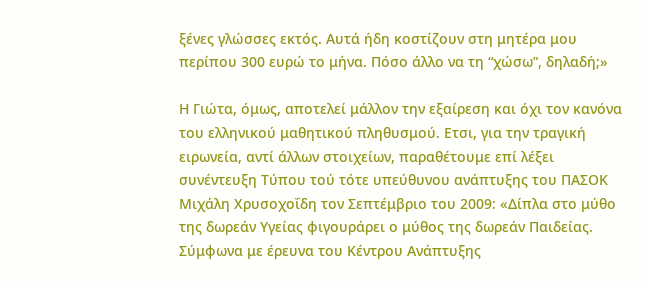ξένες γλώσσες εκτός. Αυτά ήδη κοστίζουν στη μητέρα μου περίπου 300 ευρώ το μήνα. Πόσο άλλο να τη “χώσω”, δηλαδή;»

Η Γιώτα, όμως, αποτελεί μάλλον την εξαίρεση και όχι τον κανόνα του ελληνικού μαθητικού πληθυσμού. Ετσι, για την τραγική ειρωνεία, αντί άλλων στοιχείων, παραθέτουμε επί λέξει συνέντευξη Τύπου τού τότε υπεύθυνου ανάπτυξης του ΠΑΣΟΚ Μιχάλη Χρυσοχοΐδη τον Σεπτέμβριο του 2009: «Δίπλα στο μύθο της δωρεάν Υγείας φιγουράρει ο μύθος της δωρεάν Παιδείας. Σύμφωνα με έρευνα του Κέντρου Ανάπτυξης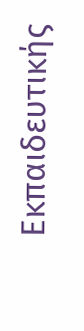Εκπαιδευτικής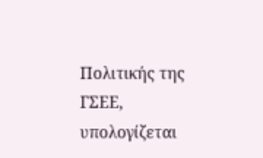Πολιτικής της ΓΣΕΕ, υπολογίζεται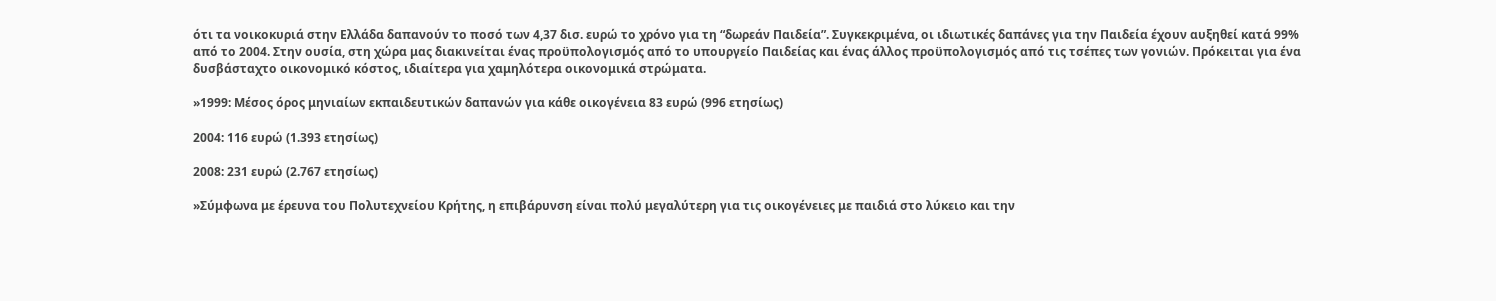ότι τα νοικοκυριά στην Ελλάδα δαπανούν το ποσό των 4,37 δισ. ευρώ το χρόνο για τη “δωρεάν Παιδεία”. Συγκεκριμένα, οι ιδιωτικές δαπάνες για την Παιδεία έχουν αυξηθεί κατά 99% από το 2004. Στην ουσία, στη χώρα μας διακινείται ένας προϋπολογισμός από το υπουργείο Παιδείας και ένας άλλος προϋπολογισμός από τις τσέπες των γονιών. Πρόκειται για ένα δυσβάσταχτο οικονομικό κόστος, ιδιαίτερα για χαμηλότερα οικονομικά στρώματα.

»1999: Μέσος όρος μηνιαίων εκπαιδευτικών δαπανών για κάθε οικογένεια 83 ευρώ (996 ετησίως)

2004: 116 ευρώ (1.393 ετησίως)

2008: 231 ευρώ (2.767 ετησίως)

»Σύμφωνα με έρευνα του Πολυτεχνείου Κρήτης, η επιβάρυνση είναι πολύ μεγαλύτερη για τις οικογένειες με παιδιά στο λύκειο και την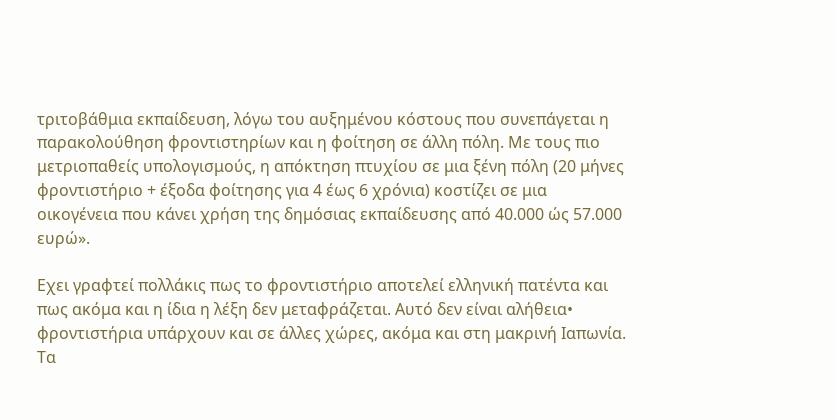τριτοβάθμια εκπαίδευση, λόγω του αυξημένου κόστους που συνεπάγεται η παρακολούθηση φροντιστηρίων και η φοίτηση σε άλλη πόλη. Με τους πιο μετριοπαθείς υπολογισμούς, η απόκτηση πτυχίου σε μια ξένη πόλη (20 μήνες φροντιστήριο + έξοδα φοίτησης για 4 έως 6 χρόνια) κοστίζει σε μια οικογένεια που κάνει χρήση της δημόσιας εκπαίδευσης από 40.000 ώς 57.000 ευρώ».

Εχει γραφτεί πολλάκις πως το φροντιστήριο αποτελεί ελληνική πατέντα και πως ακόμα και η ίδια η λέξη δεν μεταφράζεται. Αυτό δεν είναι αλήθεια• φροντιστήρια υπάρχουν και σε άλλες χώρες, ακόμα και στη μακρινή Ιαπωνία. Τα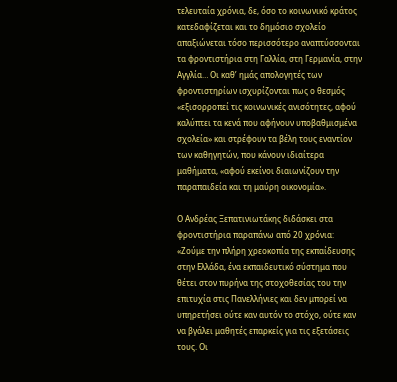τελευταία χρόνια, δε, όσο το κοινωνικό κράτος κατεδαφίζεται και το δημόσιο σχολείο απαξιώνεται τόσο περισσότερο αναπτύσσονται τα φροντιστήρια στη Γαλλία, στη Γερμανία, στην Αγγλία… Οι καθ’ ημάς απολογητές των φροντιστηρίων ισχυρίζονται πως ο θεσμός «εξισορροπεί τις κοινωνικές ανισότητες, αφού καλύπτει τα κενά που αφήνουν υποβαθμισμένα σχολεία» και στρέφουν τα βέλη τους εναντίον των καθηγητών, που κάνουν ιδιαίτερα μαθήματα, «αφού εκείνοι διαιωνίζουν την παραπαιδεία και τη μαύρη οικονομία».

Ο Ανδρέας Ξεπατινιωτάκης διδάσκει στα φροντιστήρια παραπάνω από 20 χρόνια: «Ζούμε την πλήρη χρεοκοπία της εκπαίδευσης στην Ελλάδα, ένα εκπαιδευτικό σύστημα που θέτει στον πυρήνα της στοχοθεσίας του την επιτυχία στις Πανελλήνιες και δεν μπορεί να υπηρετήσει ούτε καν αυτόν το στόχο, ούτε καν να βγάλει μαθητές επαρκείς για τις εξετάσεις τους. Οι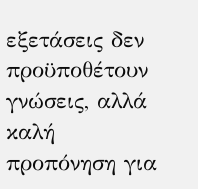εξετάσεις δεν προϋποθέτουν γνώσεις, αλλά καλή προπόνηση για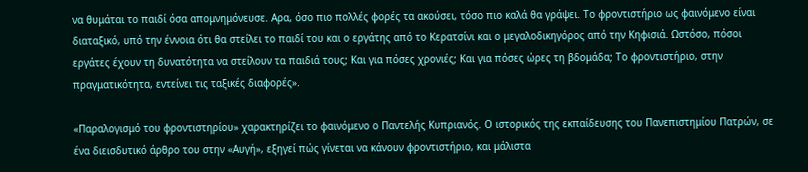να θυμάται το παιδί όσα απομνημόνευσε. Αρα, όσο πιο πολλές φορές τα ακούσει, τόσο πιο καλά θα γράψει. Το φροντιστήριο ως φαινόμενο είναι διαταξικό, υπό την έννοια ότι θα στείλει το παιδί του και ο εργάτης από το Κερατσίνι και ο μεγαλοδικηγόρος από την Κηφισιά. Ωστόσο, πόσοι εργάτες έχουν τη δυνατότητα να στείλουν τα παιδιά τους; Και για πόσες χρονιές; Και για πόσες ώρες τη βδομάδα; Το φροντιστήριο, στην πραγματικότητα, εντείνει τις ταξικές διαφορές».

«Παραλογισμό του φροντιστηρίου» χαρακτηρίζει το φαινόμενο ο Παντελής Κυπριανός. Ο ιστορικός της εκπαίδευσης του Πανεπιστημίου Πατρών, σε ένα διεισδυτικό άρθρο του στην «Αυγή», εξηγεί πώς γίνεται να κάνουν φροντιστήριο, και μάλιστα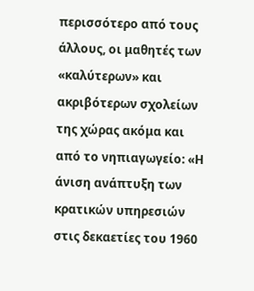περισσότερο από τους άλλους, οι μαθητές των «καλύτερων» και ακριβότερων σχολείων της χώρας ακόμα και από το νηπιαγωγείο: «Η άνιση ανάπτυξη των κρατικών υπηρεσιών στις δεκαετίες του 1960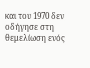και του 1970 δεν οδήγησε στη θεμελίωση ενός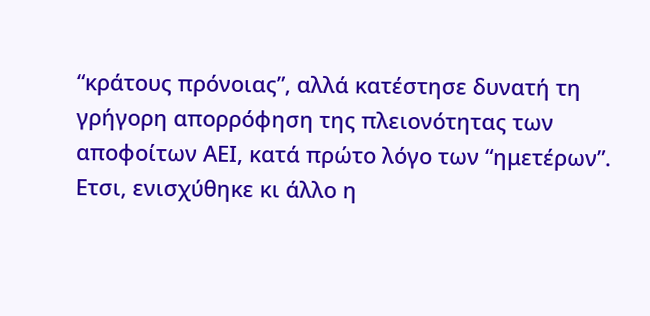“κράτους πρόνοιας”, αλλά κατέστησε δυνατή τη γρήγορη απορρόφηση της πλειονότητας των αποφοίτων ΑΕΙ, κατά πρώτο λόγο των “ημετέρων”. Ετσι, ενισχύθηκε κι άλλο η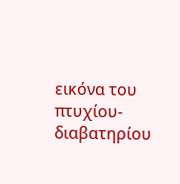εικόνα του πτυχίου-διαβατηρίου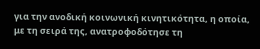για την ανοδική κοινωνική κινητικότητα, η οποία, με τη σειρά της, ανατροφοδότησε τη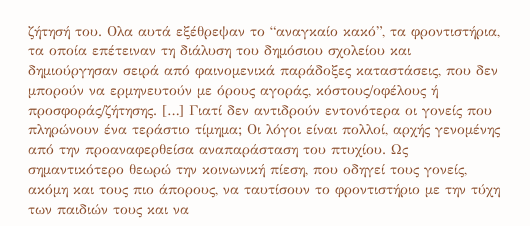ζήτησή του. Ολα αυτά εξέθρεψαν το “αναγκαίο κακό”, τα φροντιστήρια, τα οποία επέτειναν τη διάλυση του δημόσιου σχολείου και δημιούργησαν σειρά από φαινομενικά παράδοξες καταστάσεις, που δεν μπορούν να ερμηνευτούν με όρους αγοράς, κόστους/οφέλους ή προσφοράς/ζήτησης. […] Γιατί δεν αντιδρούν εντονότερα οι γονείς που πληρώνουν ένα τεράστιο τίμημα; Οι λόγοι είναι πολλοί, αρχής γενομένης από την προαναφερθείσα αναπαράσταση του πτυχίου. Ως σημαντικότερο θεωρώ την κοινωνική πίεση, που οδηγεί τους γονείς, ακόμη και τους πιο άπορους, να ταυτίσουν το φροντιστήριο με την τύχη των παιδιών τους και να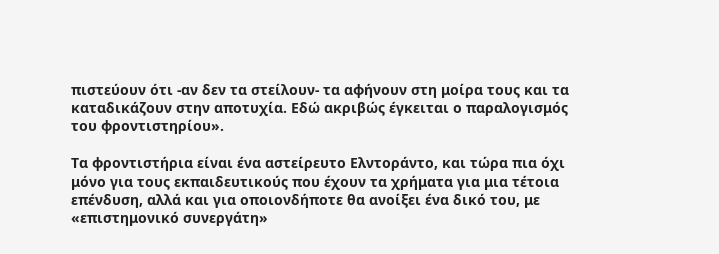πιστεύουν ότι -αν δεν τα στείλουν- τα αφήνουν στη μοίρα τους και τα καταδικάζουν στην αποτυχία. Εδώ ακριβώς έγκειται ο παραλογισμός του φροντιστηρίου».

Τα φροντιστήρια είναι ένα αστείρευτο Ελντοράντο, και τώρα πια όχι μόνο για τους εκπαιδευτικούς που έχουν τα χρήματα για μια τέτοια επένδυση, αλλά και για οποιονδήποτε θα ανοίξει ένα δικό του, με «επιστημονικό συνεργάτη»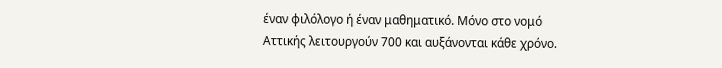έναν φιλόλογο ή έναν μαθηματικό. Μόνο στο νομό Αττικής λειτουργούν 700 και αυξάνονται κάθε χρόνο.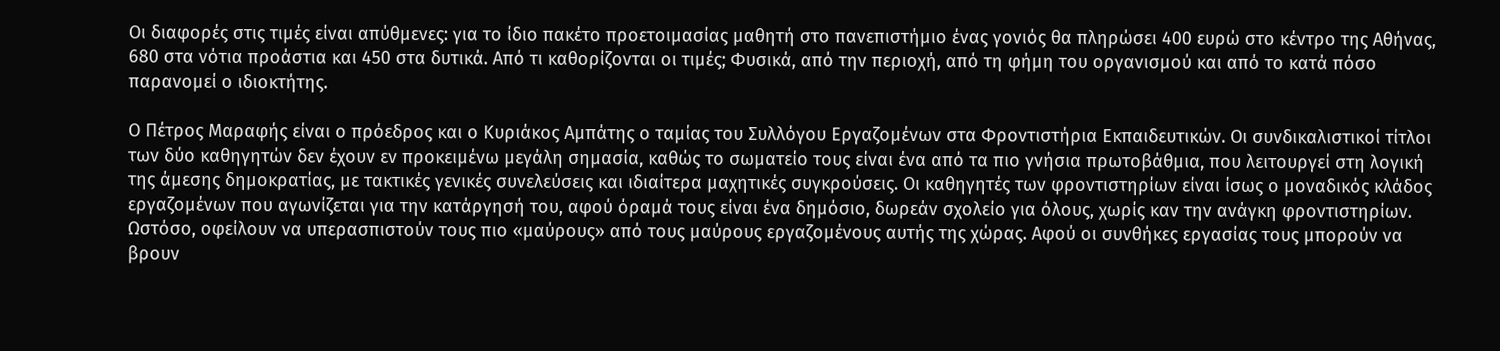Οι διαφορές στις τιμές είναι απύθμενες: για το ίδιο πακέτο προετοιμασίας μαθητή στο πανεπιστήμιο ένας γονιός θα πληρώσει 400 ευρώ στο κέντρο της Αθήνας, 680 στα νότια προάστια και 450 στα δυτικά. Από τι καθορίζονται οι τιμές; Φυσικά, από την περιοχή, από τη φήμη του οργανισμού και από το κατά πόσο παρανομεί ο ιδιοκτήτης.

Ο Πέτρος Μαραφής είναι ο πρόεδρος και ο Κυριάκος Αμπάτης ο ταμίας του Συλλόγου Εργαζομένων στα Φροντιστήρια Εκπαιδευτικών. Οι συνδικαλιστικοί τίτλοι των δύο καθηγητών δεν έχουν εν προκειμένω μεγάλη σημασία, καθώς το σωματείο τους είναι ένα από τα πιο γνήσια πρωτοβάθμια, που λειτουργεί στη λογική της άμεσης δημοκρατίας, με τακτικές γενικές συνελεύσεις και ιδιαίτερα μαχητικές συγκρούσεις. Οι καθηγητές των φροντιστηρίων είναι ίσως ο μοναδικός κλάδος εργαζομένων που αγωνίζεται για την κατάργησή του, αφού όραμά τους είναι ένα δημόσιο, δωρεάν σχολείο για όλους, χωρίς καν την ανάγκη φροντιστηρίων. Ωστόσο, οφείλουν να υπερασπιστούν τους πιο «μαύρους» από τους μαύρους εργαζομένους αυτής της χώρας. Αφού οι συνθήκες εργασίας τους μπορούν να βρουν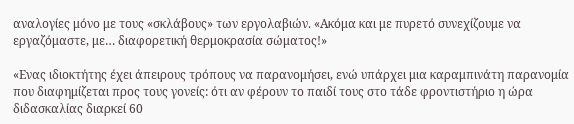αναλογίες μόνο με τους «σκλάβους» των εργολαβιών. «Ακόμα και με πυρετό συνεχίζουμε να εργαζόμαστε, με… διαφορετική θερμοκρασία σώματος!»

«Ενας ιδιοκτήτης έχει άπειρους τρόπους να παρανομήσει, ενώ υπάρχει μια καραμπινάτη παρανομία που διαφημίζεται προς τους γονείς: ότι αν φέρουν το παιδί τους στο τάδε φροντιστήριο η ώρα διδασκαλίας διαρκεί 60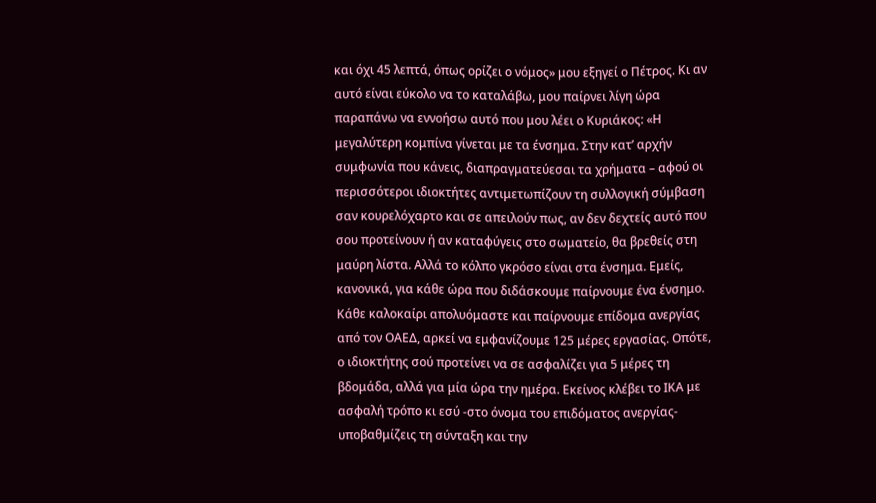και όχι 45 λεπτά, όπως ορίζει ο νόμος» μου εξηγεί ο Πέτρος. Κι αν αυτό είναι εύκολο να το καταλάβω, μου παίρνει λίγη ώρα παραπάνω να εννοήσω αυτό που μου λέει ο Κυριάκος: «Η μεγαλύτερη κομπίνα γίνεται με τα ένσημα. Στην κατ’ αρχήν συμφωνία που κάνεις, διαπραγματεύεσαι τα χρήματα – αφού οι περισσότεροι ιδιοκτήτες αντιμετωπίζουν τη συλλογική σύμβαση σαν κουρελόχαρτο και σε απειλούν πως, αν δεν δεχτείς αυτό που σου προτείνουν ή αν καταφύγεις στο σωματείο, θα βρεθείς στη μαύρη λίστα. Αλλά το κόλπο γκρόσο είναι στα ένσημα. Εμείς, κανονικά, για κάθε ώρα που διδάσκουμε παίρνουμε ένα ένσημο. Κάθε καλοκαίρι απολυόμαστε και παίρνουμε επίδομα ανεργίας από τον ΟΑΕΔ, αρκεί να εμφανίζουμε 125 μέρες εργασίας. Οπότε, ο ιδιοκτήτης σού προτείνει να σε ασφαλίζει για 5 μέρες τη βδομάδα, αλλά για μία ώρα την ημέρα. Εκείνος κλέβει το ΙΚΑ με ασφαλή τρόπο κι εσύ -στο όνομα του επιδόματος ανεργίας- υποβαθμίζεις τη σύνταξη και την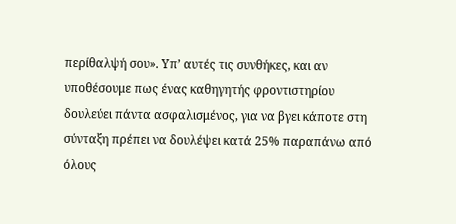περίθαλψή σου». Υπ’ αυτές τις συνθήκες, και αν υποθέσουμε πως ένας καθηγητής φροντιστηρίου δουλεύει πάντα ασφαλισμένος, για να βγει κάποτε στη σύνταξη πρέπει να δουλέψει κατά 25% παραπάνω από όλους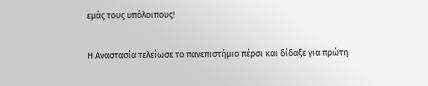εμάς τους υπόλοιπους!

Η Αναστασία τελείωσε το πανεπιστήμιο πέρσι και δίδαξε για πρώτη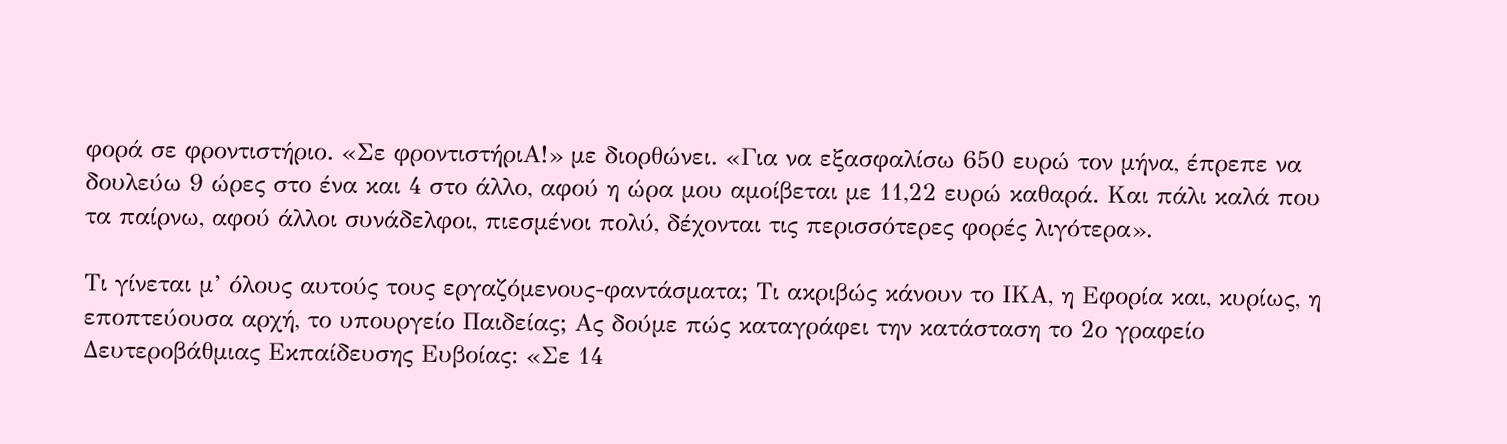φορά σε φροντιστήριο. «Σε φροντιστήριΑ!» με διορθώνει. «Για να εξασφαλίσω 650 ευρώ τον μήνα, έπρεπε να δουλεύω 9 ώρες στο ένα και 4 στο άλλο, αφού η ώρα μου αμοίβεται με 11,22 ευρώ καθαρά. Και πάλι καλά που τα παίρνω, αφού άλλοι συνάδελφοι, πιεσμένοι πολύ, δέχονται τις περισσότερες φορές λιγότερα».

Τι γίνεται μ’ όλους αυτούς τους εργαζόμενους-φαντάσματα; Τι ακριβώς κάνουν το ΙΚΑ, η Εφορία και, κυρίως, η εποπτεύουσα αρχή, το υπουργείο Παιδείας; Ας δούμε πώς καταγράφει την κατάσταση το 2ο γραφείο Δευτεροβάθμιας Εκπαίδευσης Ευβοίας: «Σε 14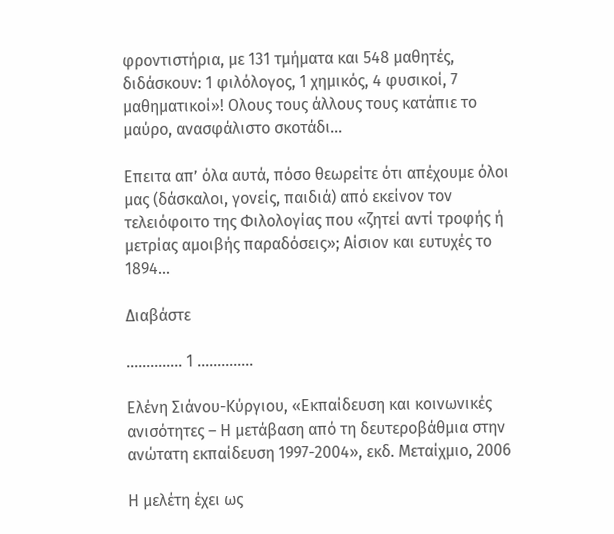φροντιστήρια, με 131 τμήματα και 548 μαθητές, διδάσκουν: 1 φιλόλογος, 1 χημικός, 4 φυσικοί, 7 μαθηματικοί»! Ολους τους άλλους τους κατάπιε το μαύρο, ανασφάλιστο σκοτάδι…

Επειτα απ’ όλα αυτά, πόσο θεωρείτε ότι απέχουμε όλοι μας (δάσκαλοι, γονείς, παιδιά) από εκείνον τον τελειόφοιτο της Φιλολογίας που «ζητεί αντί τροφής ή μετρίας αμοιβής παραδόσεις»; Αίσιον και ευτυχές το 1894…

Διαβάστε

………….. 1 …………..

Ελένη Σιάνου-Κύργιου, «Εκπαίδευση και κοινωνικές ανισότητες – Η μετάβαση από τη δευτεροβάθμια στην ανώτατη εκπαίδευση 1997-2004», εκδ. Μεταίχμιο, 2006

Η μελέτη έχει ως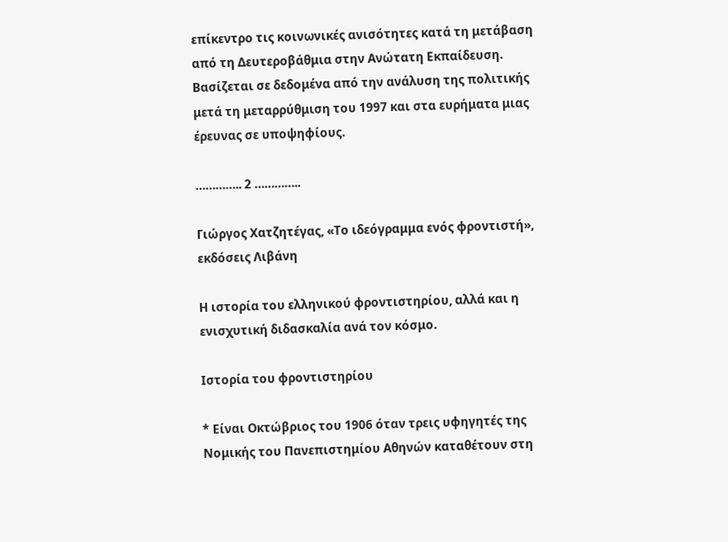επίκεντρο τις κοινωνικές ανισότητες κατά τη μετάβαση από τη Δευτεροβάθμια στην Ανώτατη Εκπαίδευση. Βασίζεται σε δεδομένα από την ανάλυση της πολιτικής μετά τη μεταρρύθμιση του 1997 και στα ευρήματα μιας έρευνας σε υποψηφίους.

………….. 2 …………..

Γιώργος Χατζητέγας, «Το ιδεόγραμμα ενός φροντιστή», εκδόσεις Λιβάνη

Η ιστορία του ελληνικού φροντιστηρίου, αλλά και η ενισχυτική διδασκαλία ανά τον κόσμο.

Ιστορία του φροντιστηρίου

* Είναι Οκτώβριος του 1906 όταν τρεις υφηγητές της Νομικής του Πανεπιστημίου Αθηνών καταθέτουν στη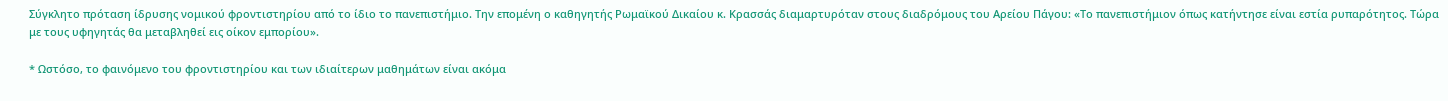Σύγκλητο πρόταση ίδρυσης νομικού φροντιστηρίου από το ίδιο το πανεπιστήμιο. Την επομένη ο καθηγητής Ρωμαϊκού Δικαίου κ. Κρασσάς διαμαρτυρόταν στους διαδρόμους του Αρείου Πάγου: «Το πανεπιστήμιον όπως κατήντησε είναι εστία ρυπαρότητος. Τώρα με τους υφηγητάς θα μεταβληθεί εις οίκον εμπορίου».

* Ωστόσο, το φαινόμενο του φροντιστηρίου και των ιδιαίτερων μαθημάτων είναι ακόμα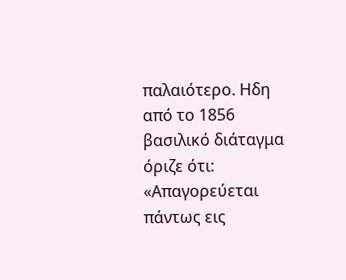παλαιότερο. Ηδη από το 1856 βασιλικό διάταγμα όριζε ότι: «Απαγορεύεται πάντως εις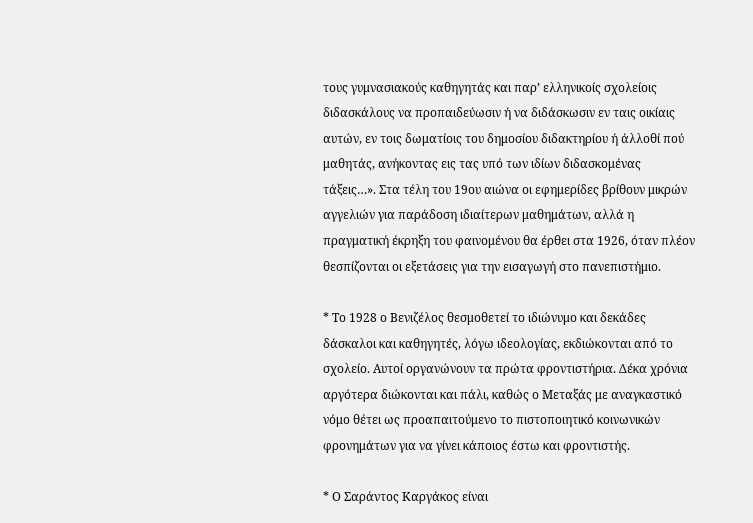τους γυμνασιακούς καθηγητάς και παρ’ ελληνικοίς σχολείοις διδασκάλους να προπαιδεύωσιν ή να διδάσκωσιν εν ταις οικίαις αυτών, εν τοις δωματίοις του δημοσίου διδακτηρίου ή άλλοθί πού μαθητάς, ανήκοντας εις τας υπό των ιδίων διδασκομένας τάξεις…». Στα τέλη του 19ου αιώνα οι εφημερίδες βρίθουν μικρών αγγελιών για παράδοση ιδιαίτερων μαθημάτων, αλλά η πραγματική έκρηξη του φαινομένου θα έρθει στα 1926, όταν πλέον θεσπίζονται οι εξετάσεις για την εισαγωγή στο πανεπιστήμιο.

* Το 1928 ο Βενιζέλος θεσμοθετεί το ιδιώνυμο και δεκάδες δάσκαλοι και καθηγητές, λόγω ιδεολογίας, εκδιώκονται από το σχολείο. Αυτοί οργανώνουν τα πρώτα φροντιστήρια. Δέκα χρόνια αργότερα διώκονται και πάλι, καθώς ο Μεταξάς με αναγκαστικό νόμο θέτει ως προαπαιτούμενο το πιστοποιητικό κοινωνικών φρονημάτων για να γίνει κάποιος έστω και φροντιστής.

* Ο Σαράντος Καργάκος είναι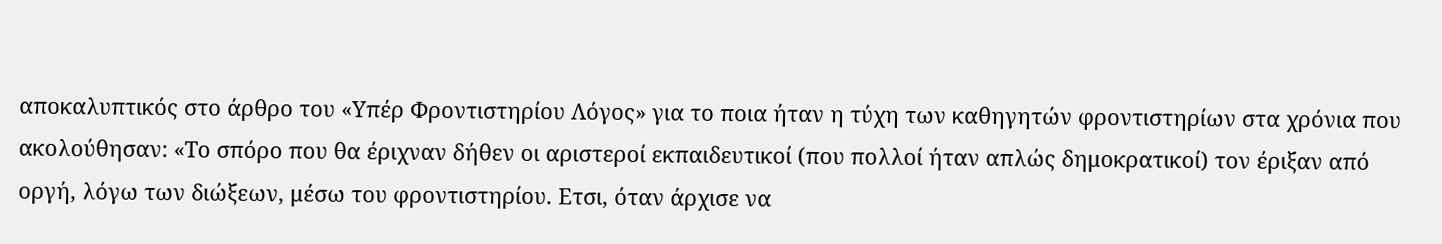αποκαλυπτικός στο άρθρο του «Υπέρ Φροντιστηρίου Λόγος» για το ποια ήταν η τύχη των καθηγητών φροντιστηρίων στα χρόνια που ακολούθησαν: «Το σπόρο που θα έριχναν δήθεν οι αριστεροί εκπαιδευτικοί (που πολλοί ήταν απλώς δημοκρατικοί) τον έριξαν από οργή, λόγω των διώξεων, μέσω του φροντιστηρίου. Ετσι, όταν άρχισε να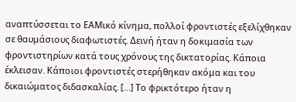αναπτύσσεται το ΕΑΜικό κίνημα, πολλοί φροντιστές εξελίχθηκαν σε θαυμάσιους διαφωτιστές. Δεινή ήταν η δοκιμασία των φροντιστηρίων κατά τους χρόνους της δικτατορίας. Κάποια έκλεισαν. Κάποιοι φροντιστές στερήθηκαν ακόμα και του δικαιώματος διδασκαλίας. […] Το φρικτότερο ήταν η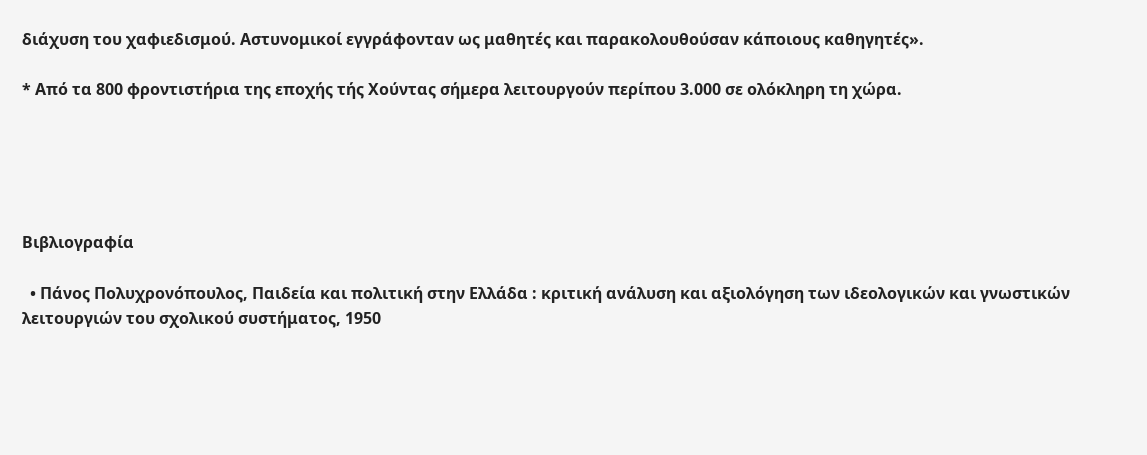διάχυση του χαφιεδισμού. Αστυνομικοί εγγράφονταν ως μαθητές και παρακολουθούσαν κάποιους καθηγητές».

* Από τα 800 φροντιστήρια της εποχής τής Χούντας σήμερα λειτουργούν περίπου 3.000 σε ολόκληρη τη χώρα.





Βιβλιογραφία

  • Πάνος Πολυχρονόπουλος, Παιδεία και πολιτική στην Ελλάδα : κριτική ανάλυση και αξιολόγηση των ιδεολογικών και γνωστικών λειτουργιών του σχολικού συστήματος, 1950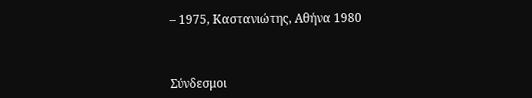– 1975, Καστανιώτης, Αθήνα 1980



Σύνδεσμοι